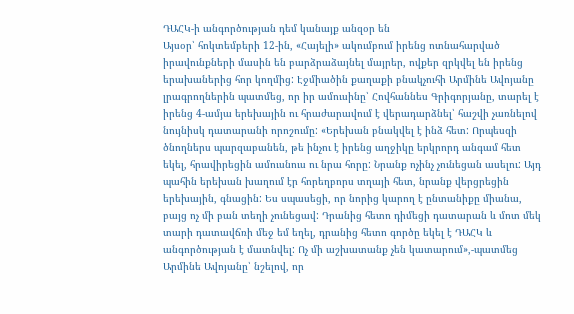ԴԱՀԿ-ի անգործության դեմ կանայք անզօր են
Այսօր՝ հոկտեմբերի 12-ին, «Հայելի» ակումբում իրենց ոտնահարված իրավունքների մասին են բարձրաձայնել մայրեր, ովքեր զրկվել են իրենց երախաներից հոր կողմից: Էջմիածին քաղաքի բնակչուհի Արմինե Ավոյանը լրագրողներին պատմեց, որ իր ամուսինը՝ Հովհաննես Գրիգորյանը, տարել է իրենց 4-ամյա երեխային ու հրաժարավում է վերադարձնել՝ հաշվի չառնելով նույնիսկ դատարանի որոշումը: «Երեխան բնակվել է ինձ հետ: Որպեսզի ծնողներս պարզաբանեն, թե ինչու է իրենց աղջիկը երկրորդ անգամ հետ եկել, հրավիրեցին ամուսնուս ու նրա հորը: Նրանք ոչինչ չունեցան ասելու: Այդ պահին երեխան խաղում էր հորեղբորս տղայի հետ, նրանք վերցրեցին երեխային, գնացին: Ես սպասեցի, որ նորից կարող է ընտանիքը միանա, բայց ոչ մի բան տեղի չունեցավ: Դրանից հետո դիմեցի դատարան և մոտ մեկ տարի դատավճռի մեջ եմ եղել, դրանից հետո գործը եկել է ԴԱՀԿ և անգործության է մատնվել: Ոչ մի աշխատանք չեն կատարում»,-պատմեց Արմինե Ավոյանը՝ նշելով, որ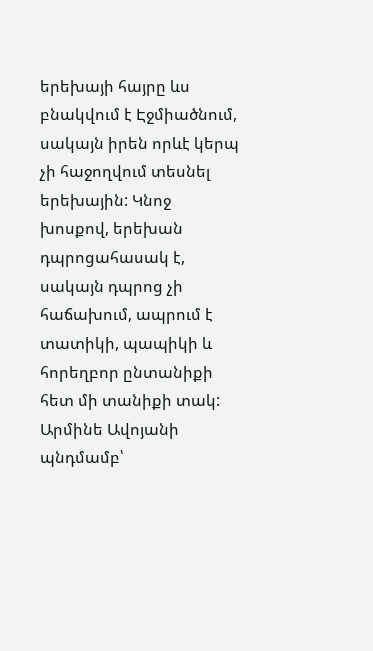երեխայի հայրը ևս բնակվում է Էջմիածնում, սակայն իրեն որևէ կերպ չի հաջողվում տեսնել երեխային: Կնոջ խոսքով, երեխան դպրոցահասակ է, սակայն դպրոց չի հաճախում, ապրում է տատիկի, պապիկի և հորեղբոր ընտանիքի հետ մի տանիքի տակ: Արմինե Ավոյանի պնդմամբ՝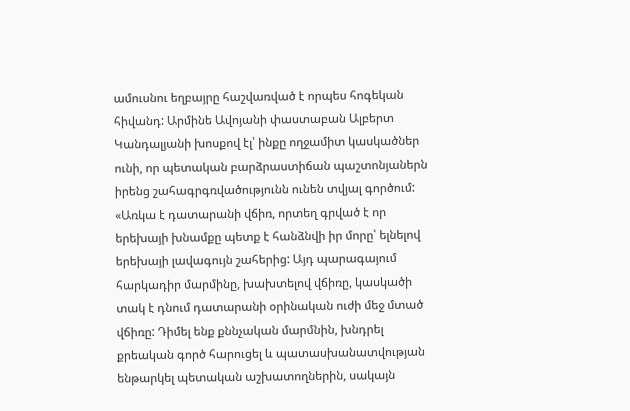ամուսնու եղբայրը հաշվառված է որպես հոգեկան հիվանդ: Արմինե Ավոյանի փաստաբան Ալբերտ Կանդալյանի խոսքով էլ՝ ինքը ողջամիտ կասկածներ ունի, որ պետական բարձրաստիճան պաշտոնյաներն իրենց շահագրգռվածությունն ունեն տվյալ գործում: «Առկա է դատարանի վճիռ, որտեղ գրված է որ երեխայի խնամքը պետք է հանձնվի իր մորը՝ ելնելով երեխայի լավագույն շահերից: Այդ պարագայում հարկադիր մարմինը, խախտելով վճիռը, կասկածի տակ է դնում դատարանի օրինական ուժի մեջ մտած վճիռը: Դիմել ենք քննչական մարմնին, խնդրել քրեական գործ հարուցել և պատասխանատվության ենթարկել պետական աշխատողներին, սակայն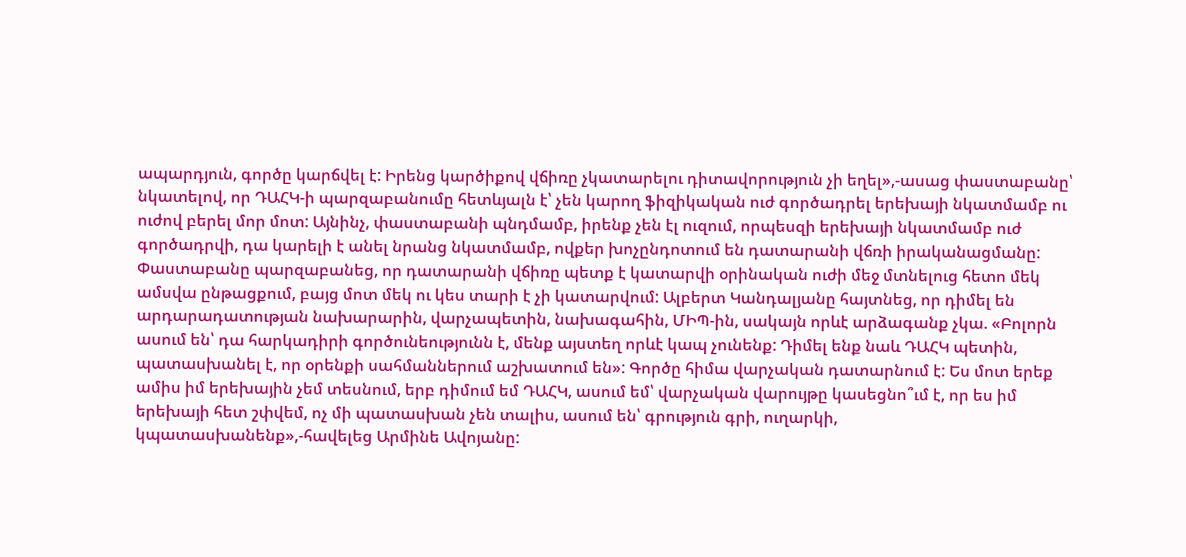ապարդյուն, գործը կարճվել է: Իրենց կարծիքով վճիռը չկատարելու դիտավորություն չի եղել»,-ասաց փաստաբանը՝ նկատելով, որ ԴԱՀԿ-ի պարզաբանումը հետևյալն է՝ չեն կարող ֆիզիկական ուժ գործադրել երեխայի նկատմամբ ու ուժով բերել մոր մոտ: Այնինչ, փաստաբանի պնդմամբ, իրենք չեն էլ ուզում, որպեսզի երեխայի նկատմամբ ուժ գործադրվի, դա կարելի է անել նրանց նկատմամբ, ովքեր խոչընդոտում են դատարանի վճռի իրականացմանը: Փաստաբանը պարզաբանեց, որ դատարանի վճիռը պետք է կատարվի օրինական ուժի մեջ մտնելուց հետո մեկ ամսվա ընթացքում, բայց մոտ մեկ ու կես տարի է չի կատարվում: Ալբերտ Կանդալյանը հայտնեց, որ դիմել են արդարադատության նախարարին, վարչապետին, նախագահին, ՄԻՊ-ին, սակայն որևէ արձագանք չկա. «Բոլորն ասում են՝ դա հարկադիրի գործունեությունն է, մենք այստեղ որևէ կապ չունենք: Դիմել ենք նաև ԴԱՀԿ պետին, պատասխանել է, որ օրենքի սահմաններում աշխատում են»: Գործը հիմա վարչական դատարնում է: Ես մոտ երեք ամիս իմ երեխային չեմ տեսնում, երբ դիմում եմ ԴԱՀԿ, ասում եմ՝ վարչական վարույթը կասեցնո՞ւմ է, որ ես իմ երեխայի հետ շփվեմ, ոչ մի պատասխան չեն տալիս, ասում են՝ գրություն գրի, ուղարկի, կպատասխանենք»,-հավելեց Արմինե Ավոյանը: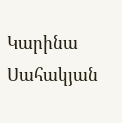Կարինա Սահակյան